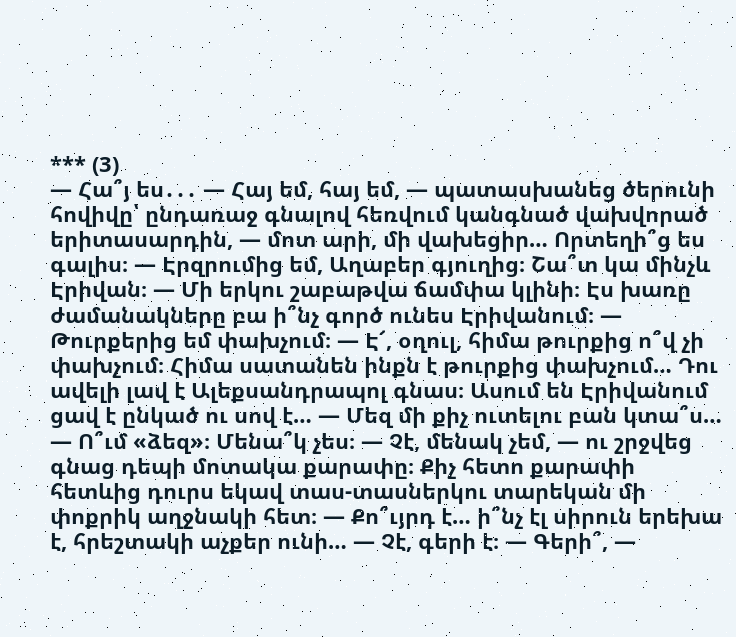*** (3)
— Հա՞յ ես․․․ — Հայ եմ, հայ եմ, — պատասխանեց ծերունի հովիվը՝ ընդառաջ գնալով հեռվում կանգնած վախվորած երիտասարդին, — մոտ արի, մի վախեցիր… Որտեղի՞ց ես գալիս։ — Էրզրումից եմ, Աղաբեր գյուղից։ Շա՞տ կա մինչև Էրիվան։ — Մի երկու շաբաթվա ճամփա կլինի։ Էս խառը ժամանակները բա ի՞նչ գործ ունես Էրիվանում։ — Թուրքերից եմ փախչում։ — Է՜, օղուլ, հիմա թուրքից ո՞վ չի փախչում։ Հիմա սատանեն ինքն է թուրքից փախչում… Դու ավելի լավ է Ալեքսանդրապոլ գնաս։ Ասում են Էրիվանում ցավ է ընկած ու սով է… — Մեզ մի քիչ ուտելու բան կտա՞ս… — Ո՞ւմ «ձեզ»։ Մենա՞կ չես։ — Չէ, մենակ չեմ, — ու շրջվեց գնաց դեպի մոտակա քարափը։ Քիչ հետո քարափի հետևից դուրս եկավ տաս-տասներկու տարեկան մի փոքրիկ աղջնակի հետ։ — Քո՞ւյրդ է… ի՞նչ էլ սիրուն երեխա է, հրեշտակի աչքեր ունի… — Չէ, գերի է։ — Գերի՞, —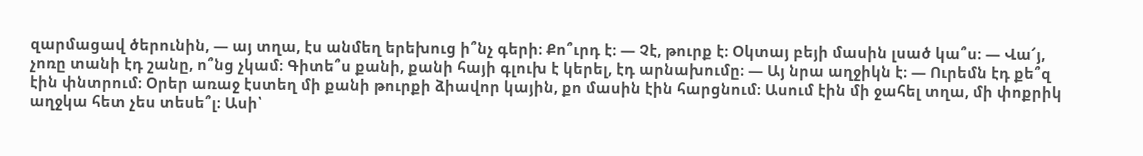զարմացավ ծերունին, — այ տղա, էս անմեղ երեխուց ի՞նչ գերի։ Քո՞ւրդ է։ — Չէ, թուրք է։ Օկտայ բեյի մասին լսած կա՞ս։ — Վա՜յ, չոռը տանի էդ շանը, ո՞նց չկամ։ Գիտե՞ս քանի, քանի հայի գլուխ է կերել, էդ արնախումը։ — Այ նրա աղջիկն է։ — Ուրեմն էդ քե՞զ էին փնտրում։ Օրեր առաջ էստեղ մի քանի թուրքի ձիավոր կային, քո մասին էին հարցնում։ Ասում էին մի ջահել տղա, մի փոքրիկ աղջկա հետ չես տեսե՞լ։ Ասի՝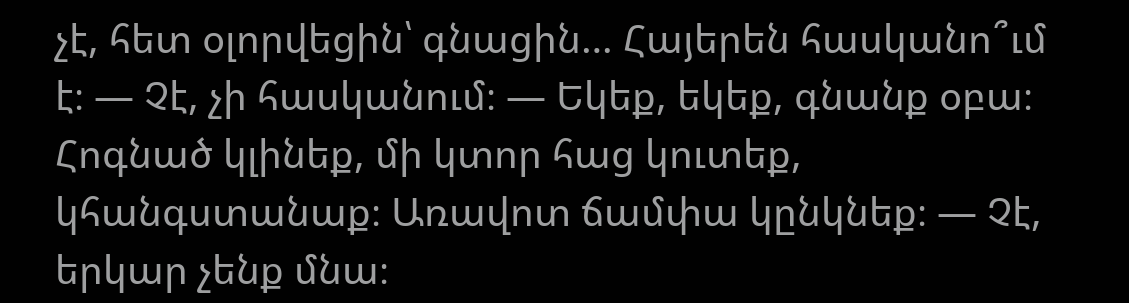չէ, հետ օլորվեցին՝ գնացին… Հայերեն հասկանո՞ւմ է։ — Չէ, չի հասկանում։ — Եկեք, եկեք, գնանք օբա։ Հոգնած կլինեք, մի կտոր հաց կուտեք, կհանգստանաք։ Առավոտ ճամփա կընկնեք։ — Չէ, երկար չենք մնա։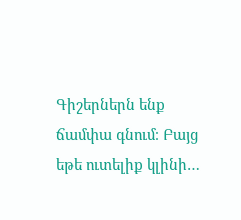Գիշերներն ենք ճամփա գնում։ Բայց եթե ուտելիք կլինի…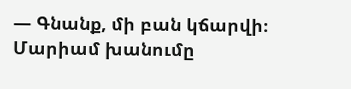— Գնանք, մի բան կճարվի։
Մարիամ խանումը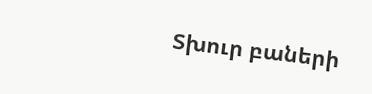Տխուր բաների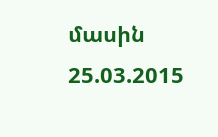մասին
25.03.2015